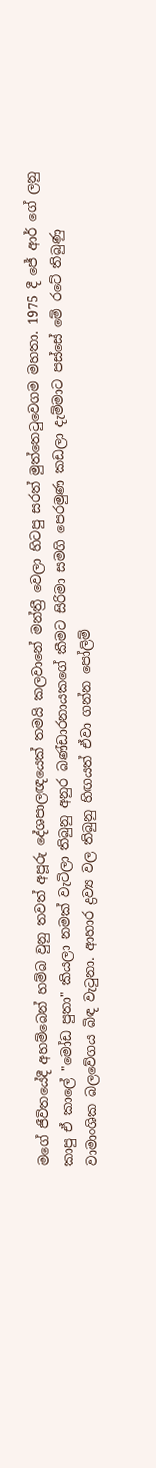මගේ ජීවිතයේදී අහම්බෙන් හම්බ වුනු තවත් අපූරු දේශපාලඥයෙක් තමයි කලවානේ මන්ත්‍රී වෙලා හිටපු සරත් මුත්තෙටුවෙගම මහතා. 1975 දී ජේ ආර් ගේ ලනු කාපු ඒ කාලේ "මෝඩ පුතා" කියලා නමක් වැටිලා තිබුනු අනුර බණ්ඩාරනායකගේ කීමට සිරිමා සමගි පෙරමුණ කඩලා දැම්මාට පස්සේ මේ රටේ තිබුණු වාමාංශික බලවේගය බිඳ වැටුනා. ආහාර ද්‍රව්‍ය වල තිබුනු හිඟයත් ඒවා ගන්න පෝලිම්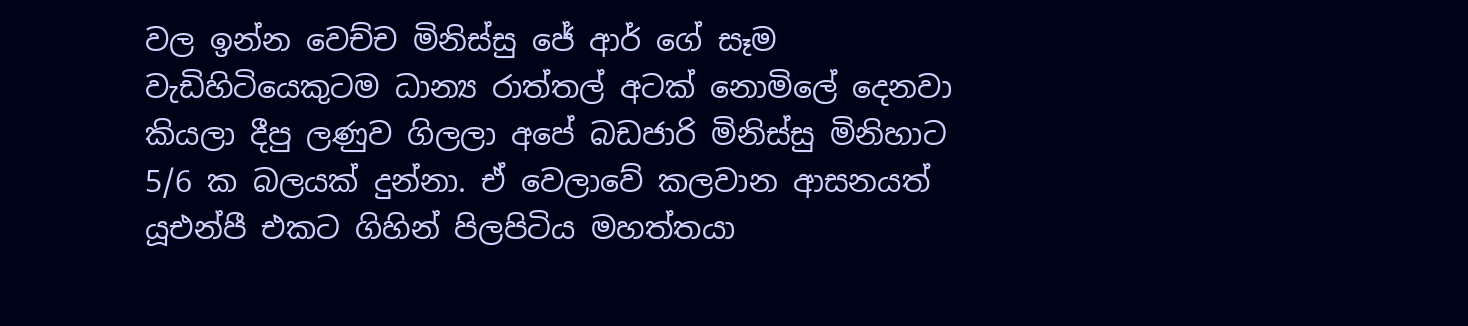වල ඉන්න වෙච්ච මිනිස්සු ජේ ආර් ගේ සෑම වැඩිහිටියෙකුටම ධාන්‍ය රාත්තල් අටක් නොමිලේ දෙනවා කියලා දීපු ලණුව ගිලලා අපේ බඩජාරි මිනිස්සු මිනිහාට 5/6 ක බලයක් දුන්නා. ඒ වෙලාවේ කලවාන ආසනයත් යූඑන්පී එකට ගිහින් පිලපිටිය මහත්තයා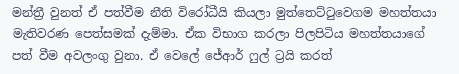මන්ත්‍රී වුනත් ඒ පත්වීම නීති විරෝධීයි කියලා මුත්තෙට්ටුවෙගම මහත්තයා මැතිවරණ පෙත්සමක් දැම්මා. ඒක විභාග කරලා පිලපිටිය මහත්තයාගේ පත් වීම අවලංගු වුනා. ඒ වෙලේ ජේආර් ෆුල් ට්‍රයි කරත්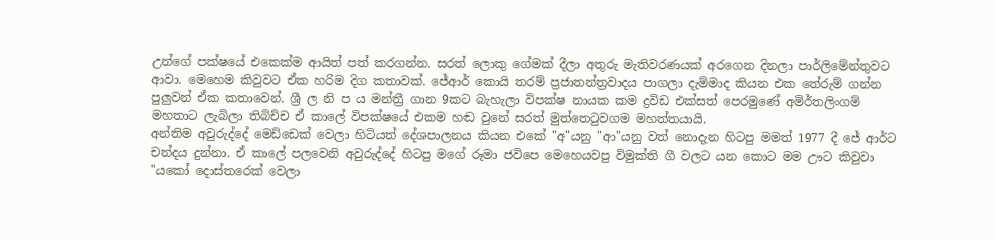උන්ගේ පක්ෂයේ එකෙක්ම ආයිත් පත් කරගන්න. සරත් ලොකු ගේමක් දීලා අතුරු මැතිවරණයක් අරගෙන දිනලා පාර්ලිමේන්තුවට ආවා. මෙහෙම කිවුවට ඒක හරිම දිග කතාවක්. ජේආර් කොයි තරම් ප්‍රජාතන්ත්‍රවාදය පාගලා දැම්මාද කියන එක තේරුම් ගන්න පුලුවන් ඒක කතාවෙන්. ශ්‍රී ල නි ප ය මන්ත්‍රී ගාන 9කට බැහැලා විපක්ෂ නායක කම ද්‍රවිඩ එක්සත් පෙරමුණේ අමිර්තලිංගම් මහතාට ලැබිලා තිබිච්ච ඒ කාලේ විපක්ෂයේ එකම හඬ වුනේ සරත් මුත්තෙටුවගම මහත්තයායි.
අන්තිම අවුරුද්දේ මෙඩ්ඩෙක් වෙලා හිටියත් දේශපාලනය කියන එකේ "අ"යනු "ආ"යනු වත් නොදැන හිටපු මමත් 1977 දී ජේ ආර්ට චන්දය දුන්නා. ඒ කාලේ පලවෙනි අවුරුද්දේ හිටපු මගේ රූමා ජවිපෙ මෙහෙයවපු විමුක්ති ගී වලට යන කොට මම ඌට කිවුවා "යකෝ දොස්තරෙක් වෙලා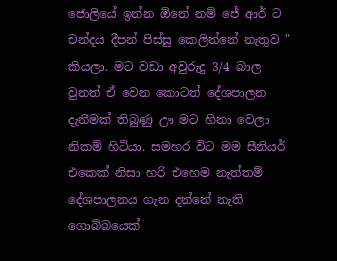ජොලියේ ඉන්න ඕනේ නම් ජේ ආර් ට චන්දය දීපන් පිස්සු කෙලින්නේ නැතුව " කියලා. මට වඩා අවුරුදු 3/4 බාල වුනත් ඒ වෙන කොටත් දේශපාලන දැනීමක් තිබුණු ඌ මට හිනා වෙලා නිකම් හිටියා. සමහර විට මම සීනියර් එකෙක් නිසා හරි එහෙම නැත්තම් දේශපාලනය ගැන දන්නේ නැති ගොබ්බයෙක්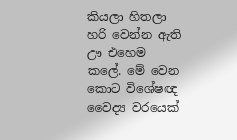කියලා හිතලා හරි වෙන්න ඇති ඌ එහෙම කලේ. මේ වෙන කොට විශේෂඥ වෛද්‍ය වරයෙක්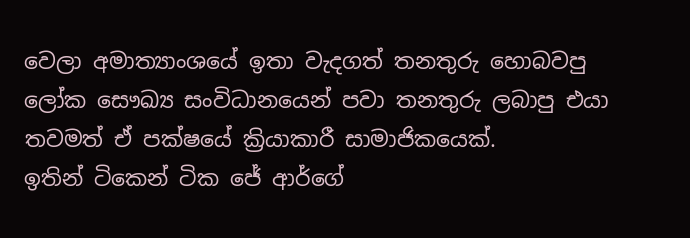වෙලා අමාත්‍යාංශයේ ඉතා වැදගත් තනතුරු හොබවපු ලෝක සෞඛ්‍ය සංවිධානයෙන් පවා තනතුරු ලබාපු එයා තවමත් ඒ පක්ෂයේ ක්‍රියාකාරී සාමාජිකයෙක්.
ඉතින් ටිකෙන් ටික ජේ ආර්ගේ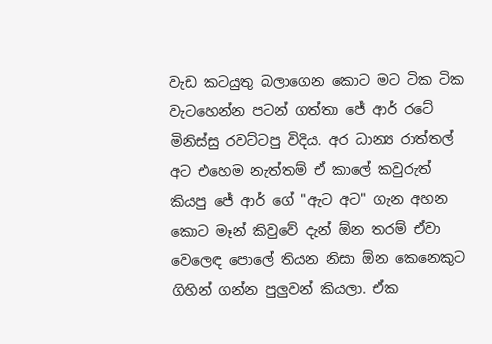වැඩ කටයුතු බලාගෙන කොට මට ටික ටික වැටහෙන්න පටන් ගත්තා ජේ ආර් රටේ මිනිස්සු රවට්ටපු විදිය. අර ධාන්‍ය රාත්තල් අට එහෙම නැත්තම් ඒ කාලේ කවුරුත් කියපු ජේ ආර් ගේ "ඇට අට" ගැන අහන කොට මෑන් කිවුවේ දැන් ඕන තරම් ඒවා වෙලෙඳ පොලේ තියන නිසා ඕන කෙනෙකුට ගිහින් ගන්න පුලුවන් කියලා. ඒක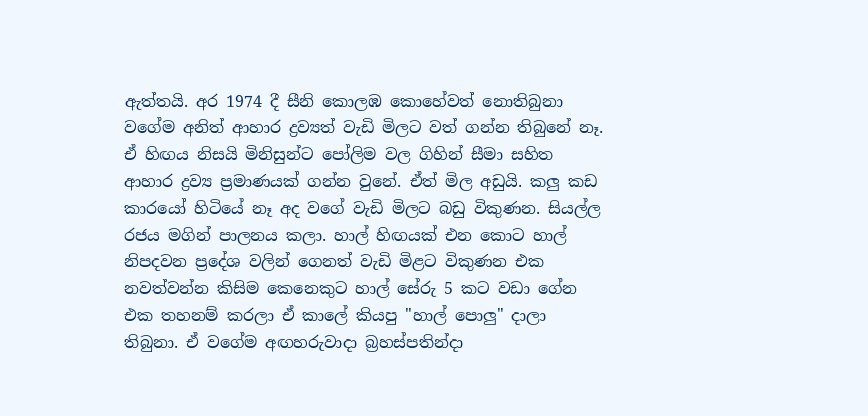ඇත්තයි. අර 1974 දී සීනි කොලඹ කොහේවත් නොතිබුනා වගේම අනිත් ආහාර ද්‍රව්‍යත් වැඩි මිලට වත් ගන්න තිබුනේ නෑ. ඒ හිඟය නිසයි මිනිසුන්ට පෝලිම වල ගිහින් සීමා සහිත ආහාර ද්‍රව්‍ය ප්‍රමාණයක් ගන්න වුනේ. ඒත් මිල අඩුයි. කලු කඩ කාරයෝ හිටියේ නෑ අද වගේ වැඩි මිලට බඩු විකුණන. සියල්ල රජය මගින් පාලනය කලා. හාල් හිඟයක් එන කොට හාල් නිපදවන ප්‍රදේශ වලින් ගෙනත් වැඩි මිළට විකුණන එක නවත්වන්න කිසිම කෙනෙකුට හාල් සේරු 5 කට වඩා ගේන එක තහනම් කරලා ඒ කාලේ කියපු "හාල් පොලු" දාලා තිබුනා. ඒ වගේම අඟහරුවාදා බ්‍රහස්පතින්දා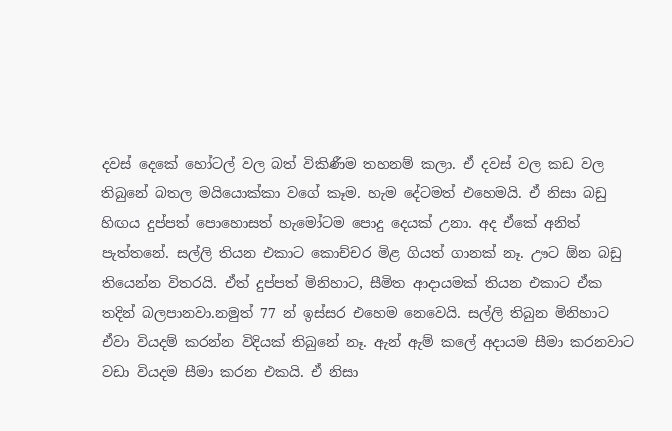දවස් දෙකේ හෝටල් වල බත් විකිණීම තහනම් කලා. ඒ දවස් වල කඩ වල තිබුනේ බතල මයියොක්කා වගේ කෑම. හැම දේටමත් එහෙමයි. ඒ නිසා බඩු හිඟය දුප්පත් පොහොසත් හැමෝටම පොදු දෙයක් උනා. අද ඒකේ අනිත් පැත්තනේ. සල්ලි තියන එකාට කොච්චර මිළ ගියත් ගානක් නෑ. ඌට ඕන බඩු තියෙන්න විතරයි. ඒත් දුප්පත් මිනිහාට, සීමිත ආදායමක් තියන එකාට ඒක තදින් බලපානවා.නමුත් 77 න් ඉස්සර එහෙම නෙවෙයි. සල්ලි තිබුන මිනිහාට ඒවා වියදම් කරන්න විදියක් තිබුනේ නෑ. ඇන් ඇම් කලේ අදායම සීමා කරනවාට වඩා වියදම සීමා කරන එකයි. ඒ නිසා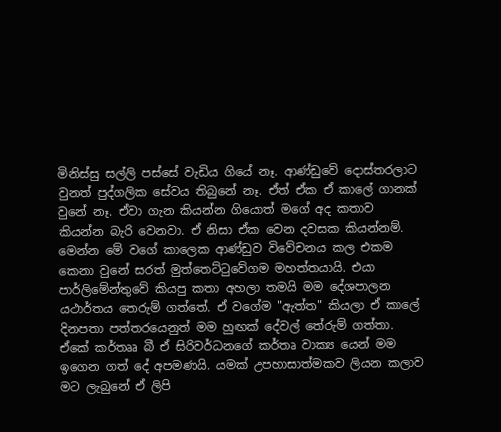මිනිස්සු සල්ලි පස්සේ වැඩිය ගියේ නෑ. ආණ්ඩුවේ දොස්තරලාට වුනත් පුද්ගලික සේවය තිබුනේ නෑ. ඒත් ඒක ඒ කාලේ ගානක් වුනේ නෑ. ඒවා ගැන කියන්න ගියොත් මගේ අද කතාව කියන්න බැරි වෙනවා. ඒ නිසා ඒක වෙන දවසක කියන්නම්.
මෙන්න මේ වගේ කාලෙක ආණ්ඩුව විවේචනය කල එකම කෙනා වුනේ සරත් මුත්තෙට්ටුවේගම මහත්තයායි. එයා පාර්ලිමේන්තුවේ කියපු කතා අහලා තමයි මම දේශපාලන යථාර්තය තෙරුම් ගත්තේ. ඒ වගේම "ඇත්ත" කියලා ඒ කාලේ දිනපතා පත්තරයෙනුත් මම හුඟක් දේවල් තේරුම් ගත්තා. ඒකේ කර්තෲ බී ඒ සිරිවර්ධනගේ කර්තෘ වාක්‍ය යෙන් මම ඉගෙන ගත් දේ අපමණයි. යමක් උපහාසාත්මකව ලියන කලාව මට ලැබුනේ ඒ ලිපි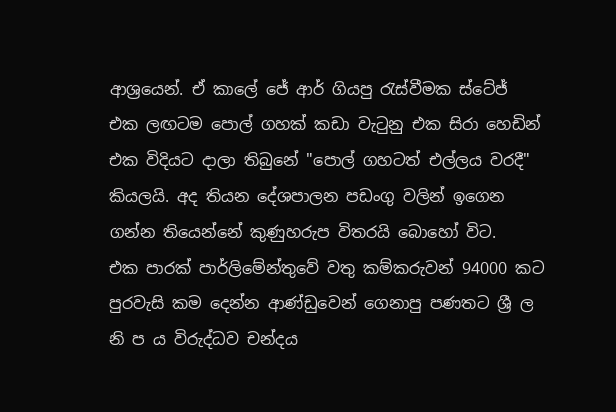ආශ්‍රයෙන්. ඒ කාලේ ජේ ආර් ගියපු රැස්වීමක ස්ටේජ් එක ලඟටම පොල් ගහක් කඩා වැටුනු එක සිරා හෙඩින් එක විදියට දාලා තිබුනේ "පොල් ගහටත් එල්ලය වරදී" කියලයි. අද තියන දේශපාලන පඩංගු වලින් ඉගෙන ගන්න තියෙන්නේ කුණුහරුප විතරයි බොහෝ විට.
එක පාරක් පාර්ලිමේන්තුවේ වතු කම්කරුවන් 94000 කට පුරවැසි කම දෙන්න ආණ්ඩුවෙන් ගෙනාපු පණතට ශ්‍රී ල නි ප ය විරුද්ධව චන්දය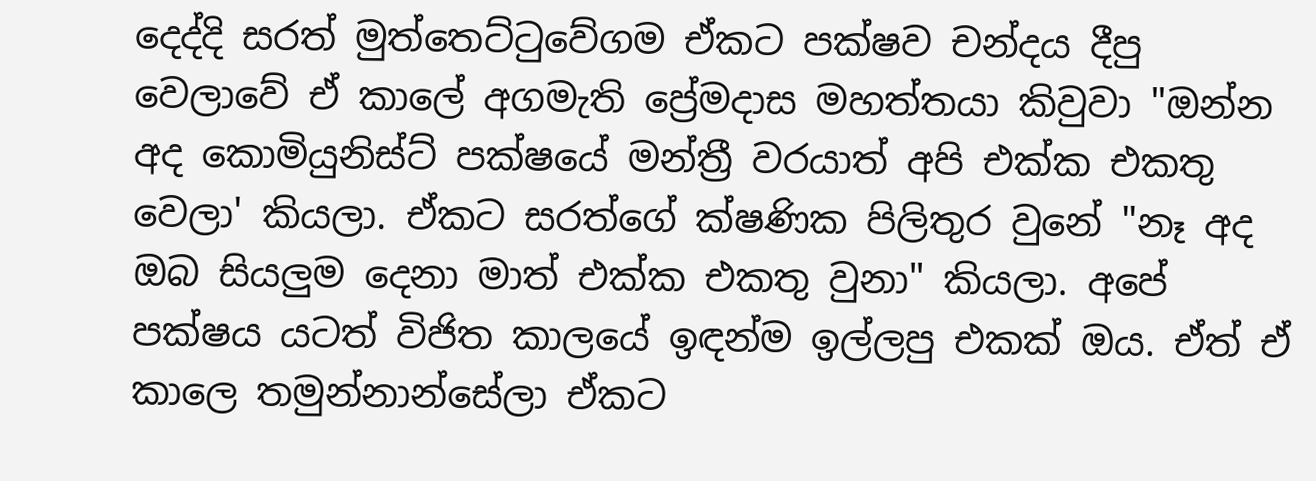දෙද්දි සරත් මුත්තෙට්ටුවේගම ඒකට පක්ෂව චන්දය දීපු වෙලාවේ ඒ කාලේ අගමැති ප්‍රේමදාස මහත්තයා කිවුවා "ඔන්න අද කොමියුනිස්ට් පක්ෂයේ මන්ත්‍රී වරයාත් අපි එක්ක එකතු වෙලා' කියලා. ඒකට සරත්ගේ ක්ෂණික පිලිතුර වුනේ "නෑ අද ඔබ සියලුම දෙනා මාත් එක්ක එකතු වුනා" කියලා. අපේ පක්ෂය යටත් විජිත කාලයේ ඉඳන්ම ඉල්ලපු එකක් ඔය. ඒත් ඒ කාලෙ තමුන්නාන්සේලා ඒකට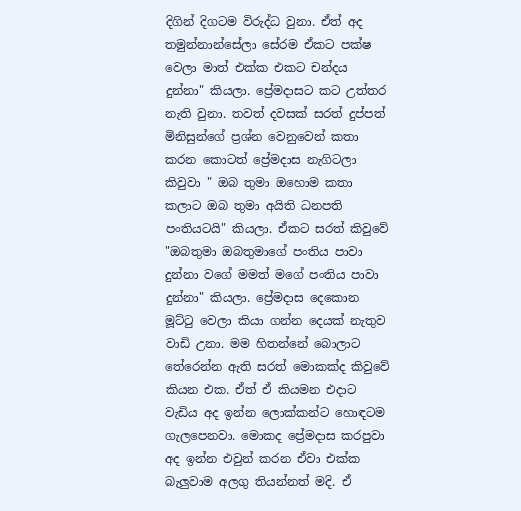දිගින් දිගටම විරුද්ධ වුනා. ඒත් අද තමුන්නාන්සේලා සේරම ඒකට පක්ෂ වෙලා මාත් එක්ක එකට චන්දය දුන්නා" කියලා. ප්‍රේමදාසට කට උත්තර නැති වුනා. තවත් දවසක් සරත් දුප්පත් මිනිසුන්ගේ ප්‍රශ්න වෙනුවෙන් කතා කරන කොටත් ප්‍රේමදාස නැගිටලා කිවුවා " ඔබ තුමා ඔහොම කතා කලාට ඔබ තුමා අයිති ධනපති පංතියටයි" කියලා. ඒකට සරත් කිවුවේ "ඔබතුමා ඔබතුමාගේ පංතිය පාවා දුන්නා වගේ මමත් මගේ පංතිය පාවා දුන්නා" කියලා. ප්‍රේමදාස දෙකොන මූට්ටු වෙලා කියා ගන්න දෙයක් නැතුව වාඩි උනා. මම හිතන්නේ බොලාට තේරෙන්න ඇති සරත් මොකක්ද කිවුවේ කියන එක. ඒත් ඒ කියමන එදාට වැඩිය අද ඉන්න ලොක්කන්ට හොඳටම ගැලපෙනවා. මොකද ප්‍රේමදාස කරපුවා අද ඉන්න එවුන් කරන ඒවා එක්ක බැලුවාම අලගු තියන්නත් මදි. ඒ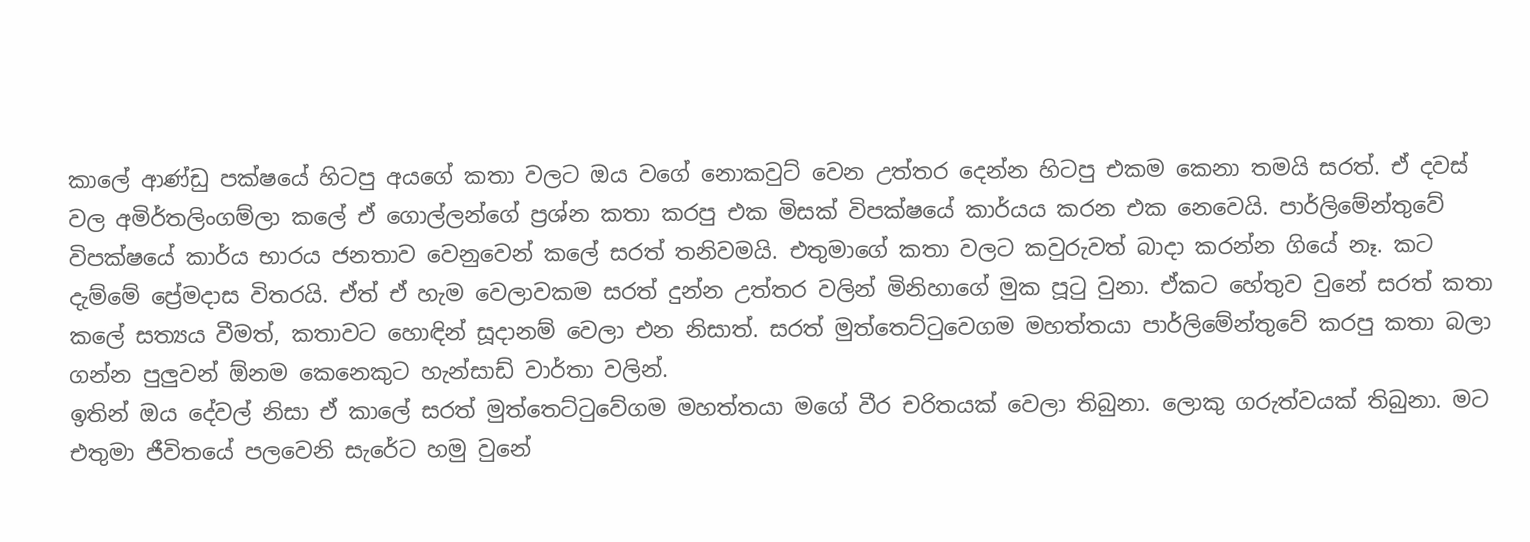කාලේ ආණ්ඩු පක්ෂයේ හිටපු අයගේ කතා වලට ඔය වගේ නොකවුට් වෙන උත්තර දෙන්න හිටපු එකම කෙනා තමයි සරත්. ඒ දවස් වල අමිර්තලිංගම්ලා කලේ ඒ ගොල්ලන්ගේ ප්‍රශ්න කතා කරපු එක මිසක් විපක්ෂයේ කාර්යය කරන එක නෙවෙයි. පාර්ලිමේන්තුවේ විපක්ෂයේ කාර්ය භාරය ජනතාව වෙනුවෙන් කලේ සරත් තනිවමයි. එතුමාගේ කතා වලට කවුරුවත් බාදා කරන්න ගියේ නෑ. කට දැම්මේ ප්‍රේමදාස විතරයි. ඒත් ඒ හැම වෙලාවකම සරත් දුන්න උත්තර වලින් මිනිහාගේ මුක පූටු වුනා. ඒකට හේතුව වුනේ සරත් කතා කලේ සත්‍යය වීමත්, කතාවට හොඳින් සූදානම් වෙලා එන නිසාත්. සරත් මුත්තෙට්ටුවෙගම මහත්තයා පාර්ලිමේන්තුවේ කරපු කතා බලා ගන්න පුලුවන් ඕනම කෙනෙකුට හැන්සාඩ් වාර්තා වලින්.
ඉතින් ඔය දේවල් නිසා ඒ කාලේ සරත් මුත්තෙට්ටුවේගම මහත්තයා මගේ වීර චරිතයක් වෙලා තිබුනා. ලොකු ගරුත්වයක් තිබුනා. මට එතුමා ජීවිතයේ පලවෙනි සැරේට හමු වුනේ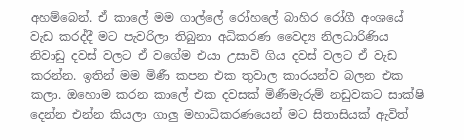අහම්බෙන්. ඒ කාලේ මම ගාල්ලේ රෝහලේ බාහිර රෝගී අංශයේ වැඩ කරද්දී මට පැවරිලා තිබුනා අධිකරණ වෛද්‍ය නිලධාරිණිය නිවාඩු දවස් වලට ඒ වගේම එයා උසාවි ගිය දවස් වලට ඒ වැඩ කරන්න. ඉතින් මම මිණී කපන එක තුවාල කාරයන්ව බලන එක කලා. ඔහොම කරන කාලේ එක දවසක් මිණීමැරුම් නඩුවකට සාක්ෂි දෙන්න එන්න කියලා ගාලු මහාධිකරණයෙන් මට සිතාසියක් ඇවිත්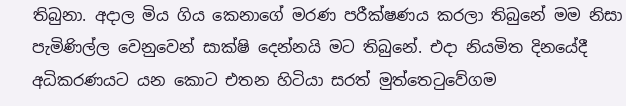තිබුනා. අදාල මිය ගිය කෙනාගේ මරණ පරීක්ෂණය කරලා තිබුනේ මම නිසා පැමිණිල්ල වෙනුවෙන් සාක්ෂි දෙන්නයි මට තිබුනේ. එදා නියමිත දිනයේදී අධිකරණයට යන කොට එතන හිටියා සරත් මුත්තෙටුවේගම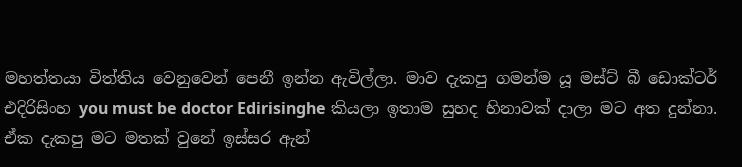මහත්තයා විත්තිය වෙනුවෙන් පෙනී ඉන්න ඇවිල්ලා. මාව දැකපු ගමන්ම යූ මස්ට් බී ඩොක්ටර් එදිරිසිංහ you must be doctor Edirisinghe කියලා ඉතාම සුහද හිනාවක් දාලා මට අත දුන්නා. ඒක දැකපු මට මතක් වුනේ ඉස්සර ඇන්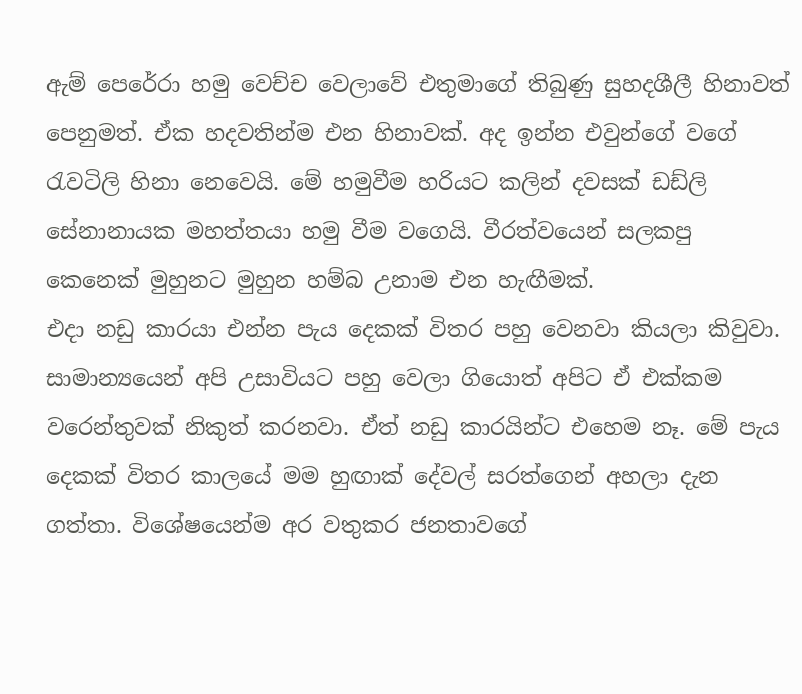ඇම් පෙරේරා හමු වෙච්ච වෙලාවේ එතුමාගේ තිබුණු සුහදශීලී හිනාවත් පෙනුමත්. ඒක හදවතින්ම එන හිනාවක්. අද ඉන්න එවුන්ගේ වගේ රැවටිලි හිනා නෙවෙයි. මේ හමුවීම හරියට කලින් දවසක් ඩඩ්ලි සේනානායක මහත්තයා හමු වීම වගෙයි. වීරත්වයෙන් සලකපු කෙනෙක් මුහුනට මුහුන හම්බ උනාම එන හැඟීමක්.
එදා නඩු කාරයා එන්න පැය දෙකක් විතර පහු වෙනවා කියලා කිවුවා. සාමාන්‍යයෙන් අපි උසාවියට පහු වෙලා ගියොත් අපිට ඒ එක්කම වරෙන්තුවක් නිකුත් කරනවා. ඒත් නඩු කාරයින්ට එහෙම නෑ. මේ පැය දෙකක් විතර කාලයේ මම හුඟාක් දේවල් සරත්ගෙන් අහලා දැන ගත්තා. විශේෂයෙන්ම අර වතුකර ජනතාවගේ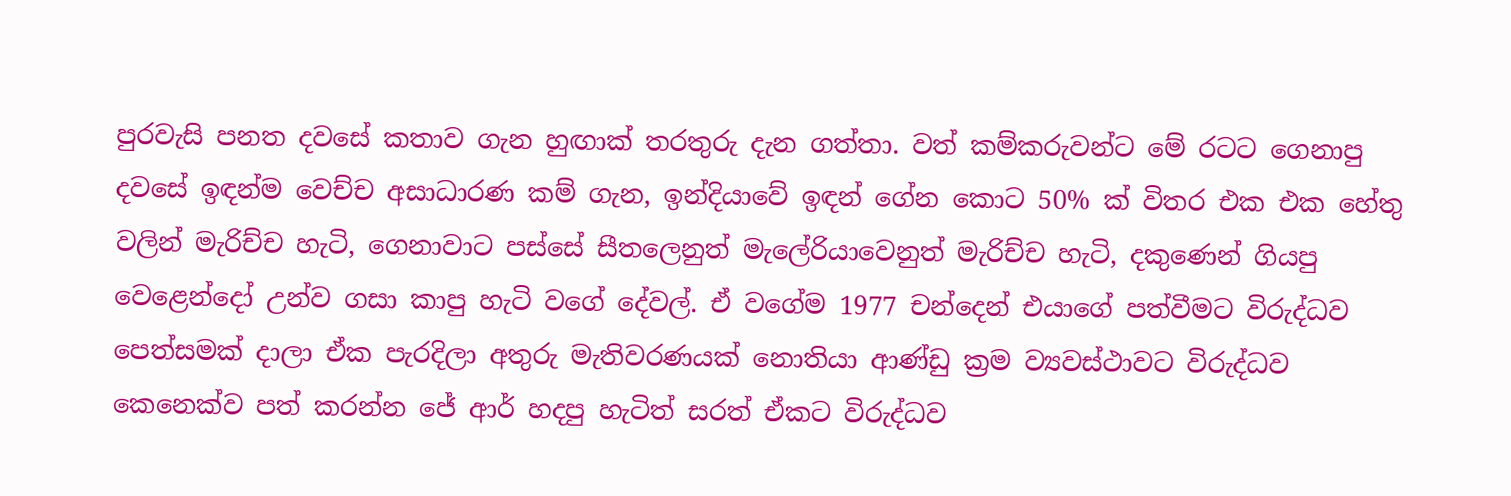පුරවැසි පනත දවසේ කතාව ගැන හුඟාක් තරතුරු දැන ගත්තා. වත් කම්කරුවන්ට මේ රටට ගෙනාපු දවසේ ඉඳන්ම වෙච්ච අසාධාරණ කම් ගැන, ඉන්දියාවේ ඉඳන් ගේන කොට 50% ක් විතර එක එක හේතු වලින් මැරිච්ච හැටි, ගෙනාවාට පස්සේ සීතලෙනුත් මැලේරියාවෙනුත් මැරිච්ච හැටි, දකුණෙන් ගියපු වෙළෙන්දෝ උන්ව ගසා කාපු හැටි වගේ දේවල්. ඒ වගේම 1977 චන්දෙන් එයාගේ පත්වීමට විරුද්ධව පෙත්සමක් දාලා ඒක පැරදිලා අතුරු මැතිවරණයක් නොතියා ආණ්ඩු ක්‍රම ව්‍යවස්ථාවට විරුද්ධව කෙනෙක්ව පත් කරන්න ජේ ආර් හදපු හැටිත් සරත් ඒකට විරුද්ධව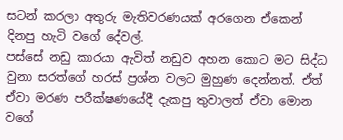සටන් කරලා අතුරු මැතිවරණයක් අරගෙන ඒකෙන් දිනපු හැටි වගේ දේවල්.
පස්සේ නඩු කාරයා ඇවිත් නඩුව අහන කොට මට සිද්ධ වුනා සරත්ගේ හරස් ප්‍රශ්න වලට මුහුණ දෙන්නත්. ඒත් ඒවා මරණ පරීක්ෂණයේදී දැකපු තුවාලත් ඒවා මොන වගේ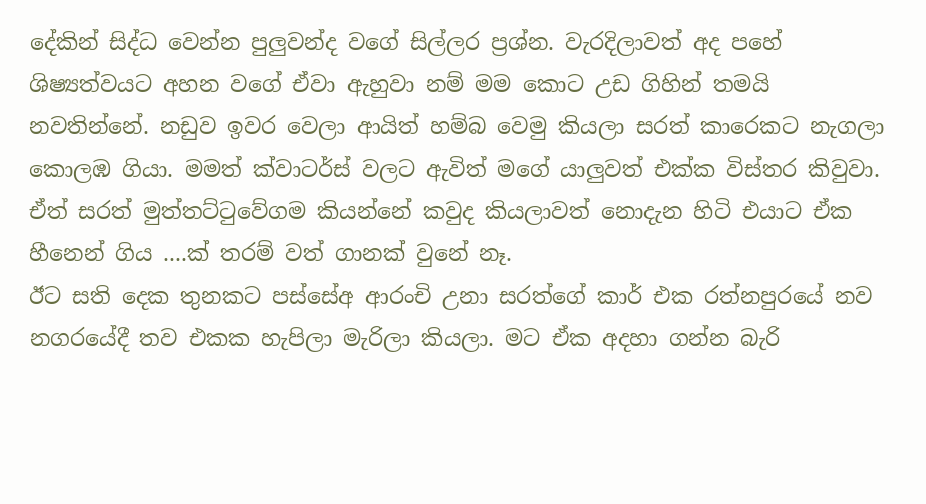දේකින් සිද්ධ වෙන්න පුලුවන්ද වගේ සිල්ලර ප්‍රශ්න. වැරදිලාවත් අද පහේ ශිෂ්‍යත්වයට අහන වගේ ඒවා ඇහුවා නම් මම කොට උඩ ගිහින් තමයි නවතින්නේ. නඩුව ඉවර වෙලා ආයිත් හම්බ වෙමු කියලා සරත් කාරෙකට නැගලා කොලඹ ගියා. මමත් ක්වාටර්ස් වලට ඇවිත් මගේ යාලුවත් එක්ක විස්තර කිවුවා. ඒත් සරත් මුත්තට්ටුවේගම කියන්නේ කවුද කියලාවත් නොදැන හිටි එයාට ඒක හීනෙන් ගිය ....ක් තරම් වත් ගානක් වුනේ නෑ.
ඊට සති දෙක තුනකට පස්සේඅ ආරංචි උනා සරත්ගේ කාර් එක රත්නපුරයේ නව නගරයේදී තව එකක හැපිලා මැරිලා කියලා. මට ඒක අදහා ගන්න බැරි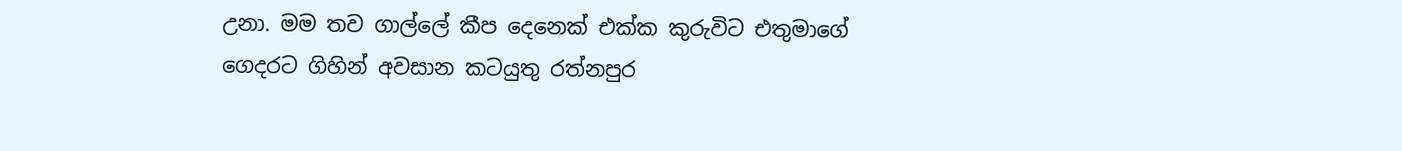උනා. මම තව ගාල්ලේ කීප දෙනෙක් එක්ක කුරුවිට එතුමාගේ ගෙදරට ගිහින් අවසාන කටයුතු රත්නපුර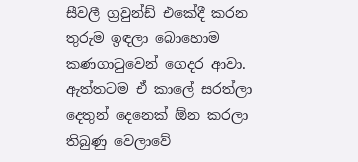සීවලී ග්‍රවුන්ඩ් එකේදී කරන තුරුම ඉඳලා බොහොම කණගාටුවෙන් ගෙදර ආවා. ඇත්තටම ඒ කාලේ සරත්ලා දෙතුන් දෙනෙක් ඕන කරලා තිබුණු වෙලාවේ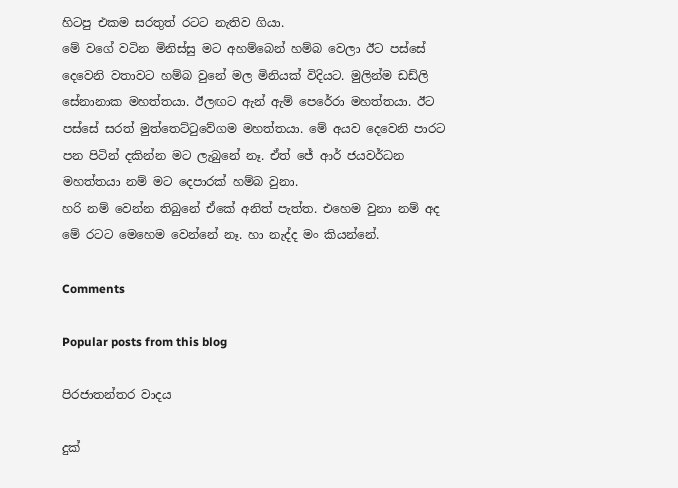හිටපු එකම සරතුත් රටට නැතිව ගියා.
මේ වගේ වටින මිනිස්සු මට අහම්බෙන් හම්බ වෙලා ඊට පස්සේ දෙවෙනි වතාවට හම්බ වුනේ මල මිනියක් විදියට. මුලින්ම ඩඩ්ලි සේනානාක මහත්තයා. ඊලඟට ඇන් ඇම් පෙරේරා මහත්තයා. ඊට පස්සේ සරත් මුත්තෙට්ටුවේගම මහත්තයා. මේ අයව දෙවෙනි පාරට පන පිටින් දකින්න මට ලැබුනේ නෑ. ඒත් ජේ ආර් ජයවර්ධන මහත්තයා නම් මට දෙපාරක් හම්බ වුනා.
හරි නම් වෙන්න තිබුනේ ඒකේ අනිත් පැත්ත. එහෙම වුනා නම් අද මේ රටට මෙහෙම වෙන්නේ නෑ. හා නැද්ද මං කියන්නේ.

Comments

Popular posts from this blog

පිරජාතන්තර වාදය

දුක්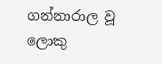ගන්නාරාල වූ ලොකු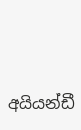අයියන්ඩී